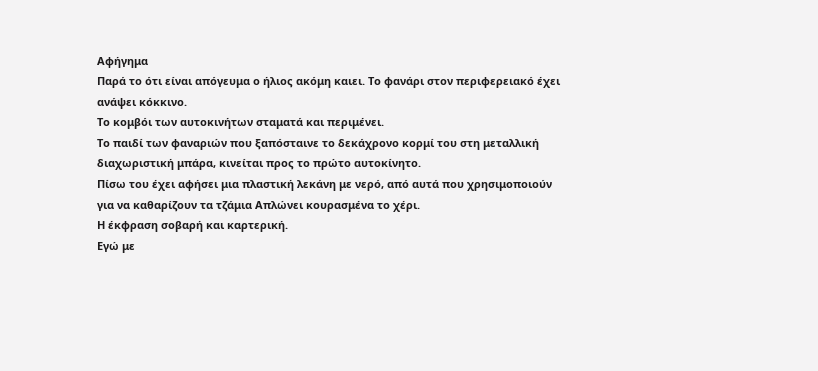Αφήγημα
Παρά το ότι είναι απόγευμα ο ήλιος ακόμη καιει. Το φανάρι στον περιφερειακό έχει ανάψει κόκκινο.
Το κομβόι των αυτοκινήτων σταματά και περιμένει.
Το παιδί των φαναριών που ξαπόσταινε το δεκάχρονο κορμί του στη μεταλλική διαχωριστική μπάρα, κινείται προς το πρώτο αυτοκίνητο.
Πίσω του έχει αφήσει μια πλαστική λεκάνη με νερό, από αυτά που χρησιμοποιούν για να καθαρίζουν τα τζάμια Απλώνει κουρασμένα το χέρι.
Η έκφραση σοβαρή και καρτερική.
Εγώ με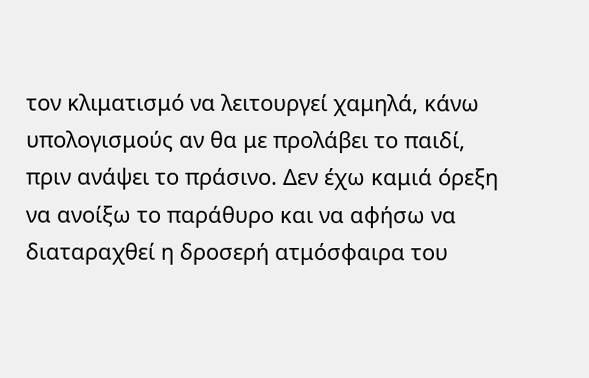τον κλιματισμό να λειτουργεί χαμηλά, κάνω υπολογισμούς αν θα με προλάβει το παιδί, πριν ανάψει το πράσινο. Δεν έχω καμιά όρεξη να ανοίξω το παράθυρο και να αφήσω να διαταραχθεί η δροσερή ατμόσφαιρα του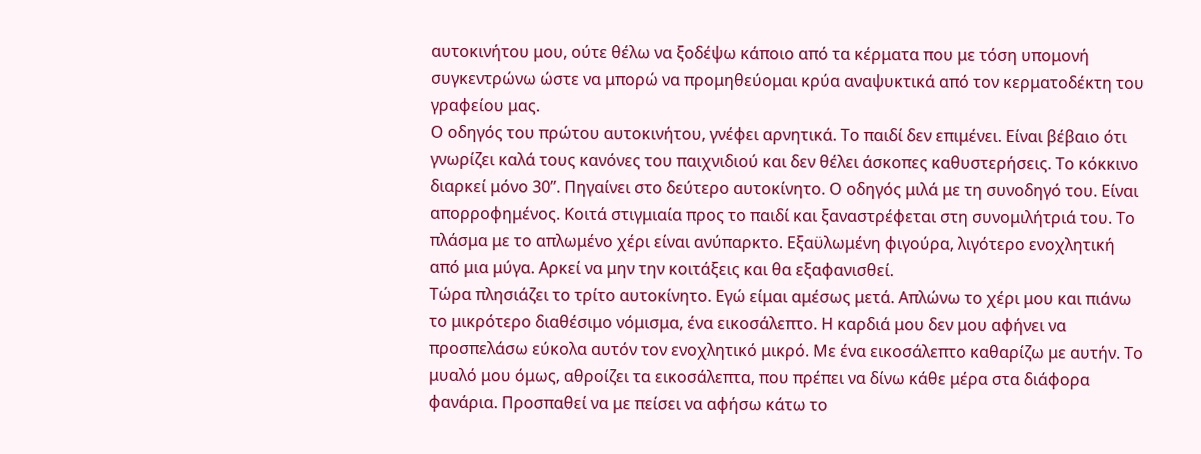αυτοκινήτου μου, ούτε θέλω να ξοδέψω κάποιο από τα κέρματα που με τόση υπομονή συγκεντρώνω ώστε να μπορώ να προμηθεύομαι κρύα αναψυκτικά από τον κερματοδέκτη του γραφείου μας.
Ο οδηγός του πρώτου αυτοκινήτου, γνέφει αρνητικά. Το παιδί δεν επιμένει. Είναι βέβαιο ότι γνωρίζει καλά τους κανόνες του παιχνιδιού και δεν θέλει άσκοπες καθυστερήσεις. Το κόκκινο διαρκεί μόνο 30’’. Πηγαίνει στο δεύτερο αυτοκίνητο. Ο οδηγός μιλά με τη συνοδηγό του. Είναι απορροφημένος. Κοιτά στιγμιαία προς το παιδί και ξαναστρέφεται στη συνομιλήτριά του. Το πλάσμα με το απλωμένο χέρι είναι ανύπαρκτο. Εξαϋλωμένη φιγούρα, λιγότερο ενοχλητική από μια μύγα. Αρκεί να μην την κοιτάξεις και θα εξαφανισθεί.
Τώρα πλησιάζει το τρίτο αυτοκίνητο. Εγώ είμαι αμέσως μετά. Απλώνω το χέρι μου και πιάνω το μικρότερο διαθέσιμο νόμισμα, ένα εικοσάλεπτο. Η καρδιά μου δεν μου αφήνει να προσπελάσω εύκολα αυτόν τον ενοχλητικό μικρό. Με ένα εικοσάλεπτο καθαρίζω με αυτήν. Το μυαλό μου όμως, αθροίζει τα εικοσάλεπτα, που πρέπει να δίνω κάθε μέρα στα διάφορα φανάρια. Προσπαθεί να με πείσει να αφήσω κάτω το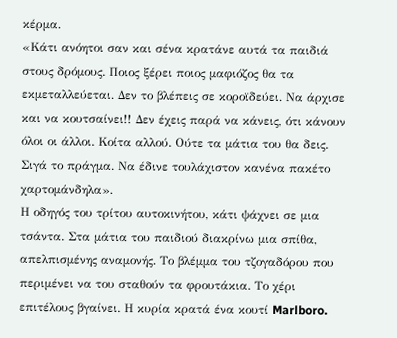κέρμα.
«Κάτι ανόητοι σαν και σένα κρατάνε αυτά τα παιδιά στους δρόμους. Ποιος ξέρει ποιος μαφιόζος θα τα εκμεταλλεύεται. Δεν το βλέπεις σε κοροϊδεύει. Να άρχισε και να κουτσαίνει!! Δεν έχεις παρά να κάνεις, ότι κάνουν όλοι οι άλλοι. Κοίτα αλλού. Ούτε τα μάτια του θα δεις. Σιγά το πράγμα. Να έδινε τουλάχιστον κανένα πακέτο χαρτομάνδηλα».
Η οδηγός του τρίτου αυτοκινήτου, κάτι ψάχνει σε μια τσάντα. Στα μάτια του παιδιού διακρίνω μια σπίθα, απελπισμένης αναμονής. Το βλέμμα του τζογαδόρου που περιμένει να του σταθούν τα φρουτάκια. Το χέρι επιτέλους βγαίνει. Η κυρία κρατά ένα κουτί Marlboro.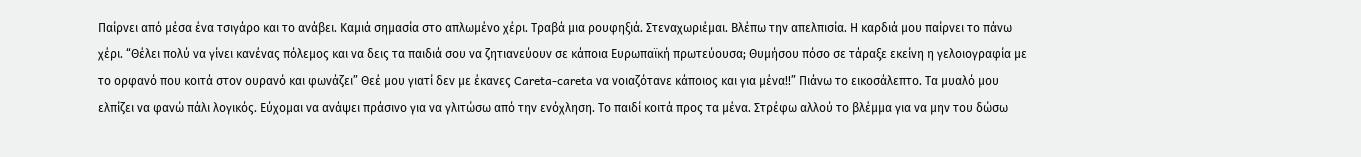Παίρνει από μέσα ένα τσιγάρο και το ανάβει. Καμιά σημασία στο απλωμένο χέρι. Τραβά μια ρουφηξιά. Στεναχωριέμαι. Βλέπω την απελπισία. Η καρδιά μου παίρνει το πάνω χέρι. “Θέλει πολύ να γίνει κανένας πόλεμος και να δεις τα παιδιά σου να ζητιανεύουν σε κάποια Ευρωπαϊκή πρωτεύουσα; Θυμήσου πόσο σε τάραξε εκείνη η γελοιογραφία με το ορφανό που κοιτά στον ουρανό και φωνάζει” Θεέ μου γιατί δεν με έκανες Careta-careta να νοιαζότανε κάποιος και για μένα!!” Πιάνω το εικοσάλεπτο. Τα μυαλό μου ελπίζει να φανώ πάλι λογικός. Εύχομαι να ανάψει πράσινο για να γλιτώσω από την ενόχληση. Το παιδί κοιτά προς τα μένα. Στρέφω αλλού το βλέμμα για να μην του δώσω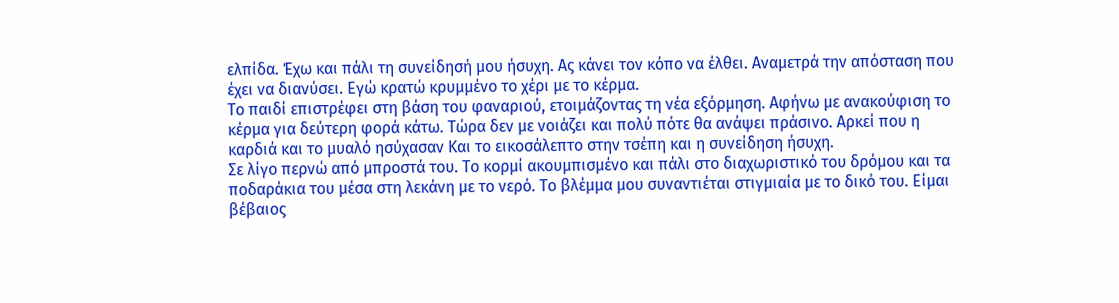ελπίδα. Έχω και πάλι τη συνείδησή μου ήσυχη. Ας κάνει τον κόπο να έλθει. Αναμετρά την απόσταση που έχει να διανύσει. Εγώ κρατώ κρυμμένο το χέρι με το κέρμα.
Το παιδί επιστρέφει στη βάση του φαναριού, ετοιμάζοντας τη νέα εξόρμηση. Αφήνω με ανακούφιση το κέρμα για δεύτερη φορά κάτω. Τώρα δεν με νοιάζει και πολύ πότε θα ανάψει πράσινο. Αρκεί που η καρδιά και το μυαλό ησύχασαν Και το εικοσάλεπτο στην τσέπη και η συνείδηση ήσυχη.
Σε λίγο περνώ από μπροστά του. Το κορμί ακουμπισμένο και πάλι στο διαχωριστικό του δρόμου και τα ποδαράκια του μέσα στη λεκάνη με το νερό. Το βλέμμα μου συναντιέται στιγμιαία με το δικό του. Είμαι βέβαιος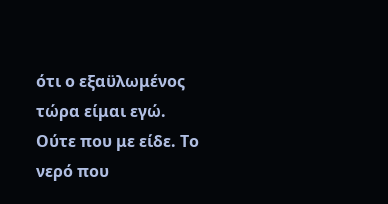ότι ο εξαϋλωμένος τώρα είμαι εγώ. Ούτε που με είδε. Το νερό που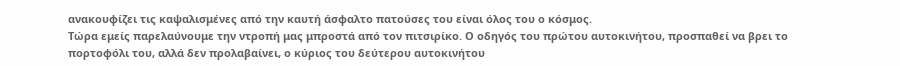ανακουφίζει τις καψαλισμένες από την καυτή άσφαλτο πατούσες του είναι όλος του ο κόσμος.
Τώρα εμείς παρελαύνουμε την ντροπή μας μπροστά από τον πιτσιρίκο. Ο οδηγός του πρώτου αυτοκινήτου, προσπαθεί να βρει το πορτοφόλι του, αλλά δεν προλαβαίνει, ο κύριος του δεύτερου αυτοκινήτου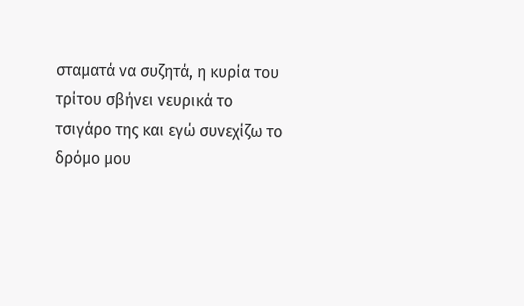σταματά να συζητά, η κυρία του τρίτου σβήνει νευρικά το τσιγάρο της και εγώ συνεχίζω το δρόμο μου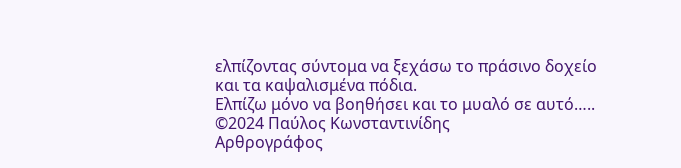ελπίζοντας σύντομα να ξεχάσω το πράσινο δοχείο και τα καψαλισμένα πόδια.
Ελπίζω μόνο να βοηθήσει και το μυαλό σε αυτό…..
©2024 Παύλος Κωνσταντινίδης
Αρθρογράφος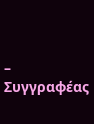– Συγγραφέας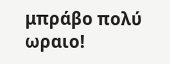μπράβο πολύ ωραιο!